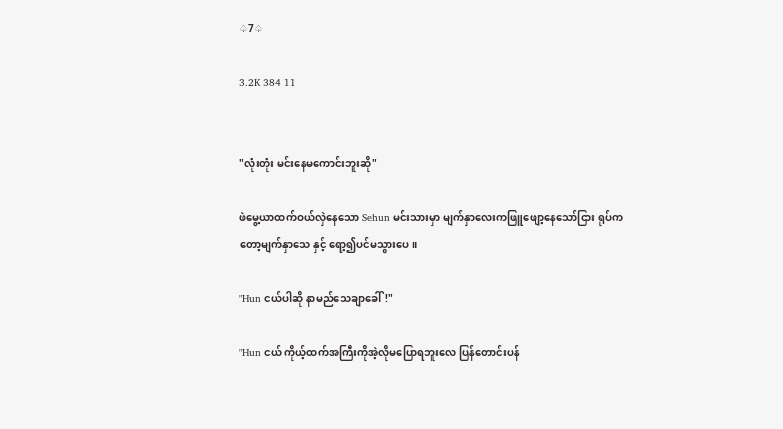♤7♤

3.2K 384 11


"လုံးတုံး မင်းနေမကောင်းဘူးဆို"

ဖဲမွေ့ယာထက်ဝယ်လှဲနေသော Sehun မင်းသားမှာ မျက်နှာလေးကဖြူဖျော့နေသော်ငြား ရုပ်ကတော့မျက်နှာသေ နှင့် ရော့၍ပင်မသွားပေ။

"Hun ငယ်ပါဆို နာမည်သေချာခေါ်!"

"Hun ငယ် ကိုယ့်ထက်အကြီးကိုအဲ့လိုမပြောရဘူးလေ ပြန်တောင်းပန်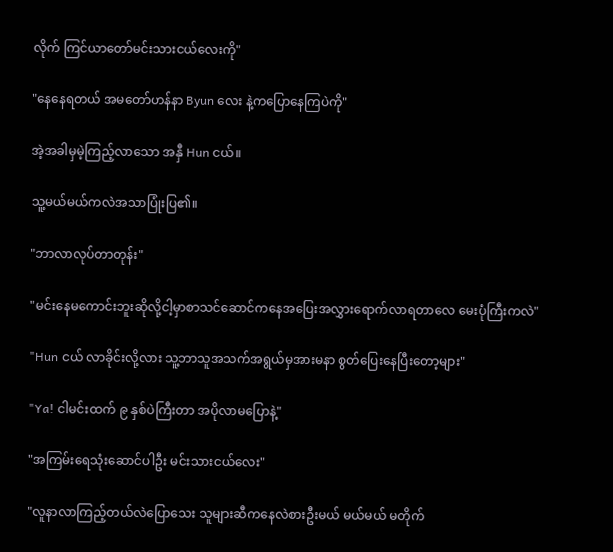လိုက် ကြင်ယာတော်မင်းသားငယ်လေးကို"

"နေနေရတယ် အမတော်ဟန်နာ Byun လေး နဲ့ကပြောနေကြပဲကို"

အဲ့အခါမှမဲ့ကြည့်လာသော အနှီ Hun ငယ်။

သူ့မယ်မယ်ကလဲအသာပြုံးပြ၏။

"ဘာလာလုပ်တာတုန်း"

"မင်းနေမကောင်းဘူးဆိုလို့ငါ့မှာစာသင်ဆောင်ကနေအပြေးအလွှားရောက်လာရတာလေ မေးပုံကြီးကလဲ"

"Hun ငယ် လာခိုင်းလို့လား သူ့ဘာသူအသက်အရွယ်မှအားမနာ စွတ်ပြေးနေပြီးတော့များ"

"Ya! ငါမင်းထက် ၉ နှစ်ပဲကြီးတာ အပိုလာမပြောနဲ့"

"အကြမ်းရေသုံးဆောင်ပါဦး မင်းသားငယ်လေး"

"လူနာလာကြည့်တယ်လဲပြောသေး သူများဆီကနေလဲစားဦးမယ် မယ်မယ် မတိုက်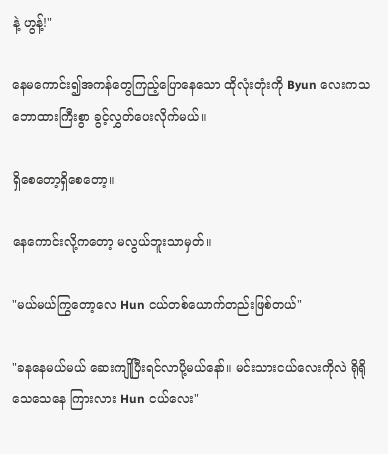နဲ့ ဟွန့်!"

နေမကောင်း၍အကန်တွေကြည့်ပြောနေသော ထိုလုံးတုံးကို Byun လေးကသဘောထားကြီးစွာ ခွင့်လွှတ်ပေးလိုက်မယ်။

ရှိစေတော့ရှိစေတော့။

နေကောင်းလို့ကတော့ မလွယ်ဘူးသာမှတ်။

"မယ်မယ်ကြွတော့လေ Hun ငယ်တစ်ယောက်တည်းဖြစ်တယ်"

"ခနနေမယ်မယ် ဆေးကျိုပြီးရင်လာပို့မယ်နော်။ မင်းသားငယ်လေးကိုလဲ ရိုရိုသေသေနေ ကြားလား Hun ငယ်လေး"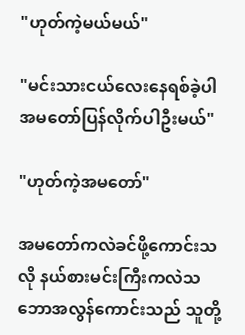"ဟုတ်ကဲ့မယ်မယ်"

"မင်းသားငယ်လေးနေရစ်ခဲ့ပါ အမတော်ပြန်လိုက်ပါဦးမယ်"

"ဟုတ်ကဲ့အမတော်"

အမတော်ကလဲခင်ဖို့ကောင်းသလို နယ်စားမင်းကြီးကလဲသဘောအလွန်ကောင်းသည် သူတို့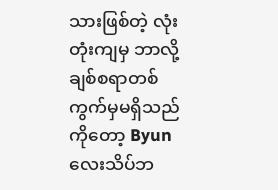သားဖြစ်တဲ့ လုံးတုံးကျမှ ဘာလို့ချစ်စရာတစ်ကွက်မှမရှိသည်ကိုတော့ Byun လေးသိပ်ဘ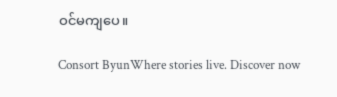ဝင်မကျပေ။

Consort ByunWhere stories live. Discover now